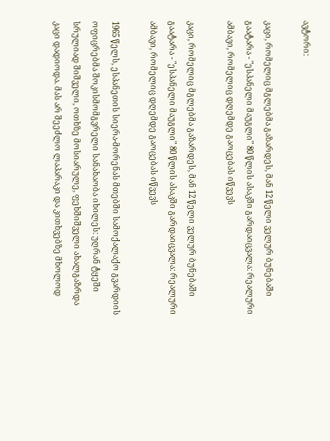ავტორი:

კაცი, რომელიც მგლებმა გაზარდეს, მან 12 წელი ველურ ბუნებაში გაატარა - "ესპანელი მაუგლი" 80 წლის ასაკში გარდაიცვალა: რეალური ამბავი, რომელიც დღემდე გაოცებას იწვევს

კაცი, რომელიც მგლებმა გაზარდეს, მან 12 წელი ველურ ბუნებაში გაატარა - "ესპანელი მაუგლი" 80 წლის ასაკში გარდაიცვალა: რეალური ამბავი, რომელიც დღემდე გაოცებას იწვევს

1965 წელს, ესპანეთის სიერა-მორენას მთებში სამოქალაქო გვარდიის ოფიცრებმა შოკისმომგვრელი სანახაობა იხილეს: უღრან ტყეში სრულიად შიშველი, ოთხზე მოსიარულე, ფეხშიშველი ახალგაზრდა კაცი დადიოდა. მას არ შეეძლო ლაპარაკი და კითხვებზე მხოლოდ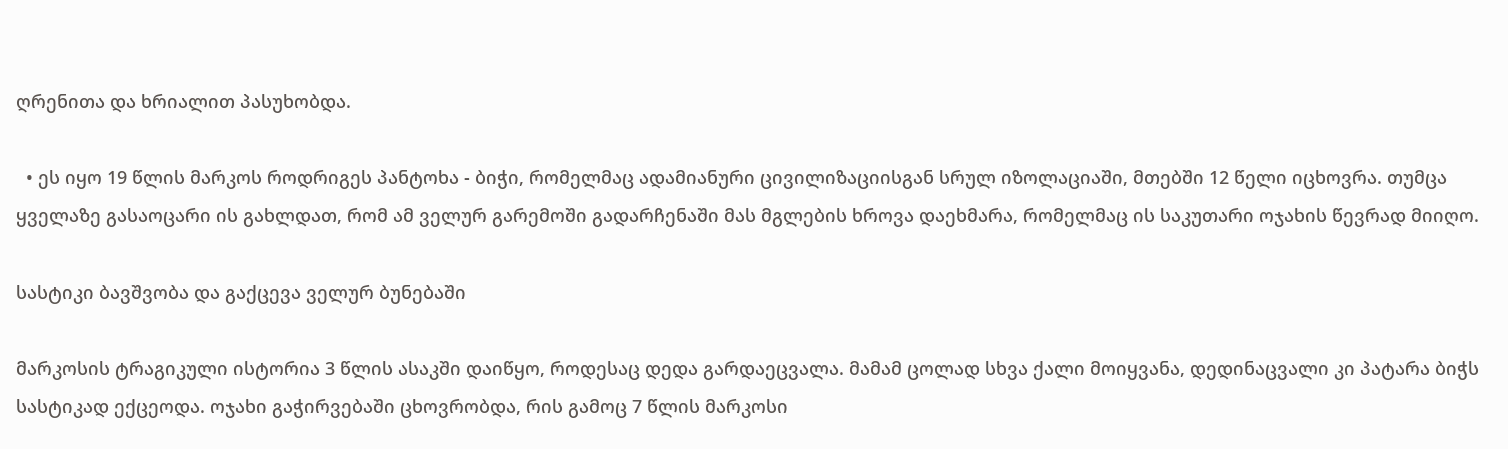ღრენითა და ხრიალით პასუხობდა.

  • ეს იყო 19 წლის მარკოს როდრიგეს პანტოხა - ბიჭი, რომელმაც ადამიანური ცივილიზაციისგან სრულ იზოლაციაში, მთებში 12 წელი იცხოვრა. თუმცა ყველაზე გასაოცარი ის გახლდათ, რომ ამ ველურ გარემოში გადარჩენაში მას მგლების ხროვა დაეხმარა, რომელმაც ის საკუთარი ოჯახის წევრად მიიღო.

სასტიკი ბავშვობა და გაქცევა ველურ ბუნებაში

მარკოსის ტრაგიკული ისტორია 3 წლის ასაკში დაიწყო, როდესაც დედა გარდაეცვალა. მამამ ცოლად სხვა ქალი მოიყვანა, დედინაცვალი კი პატარა ბიჭს სასტიკად ექცეოდა. ოჯახი გაჭირვებაში ცხოვრობდა, რის გამოც 7 წლის მარკოსი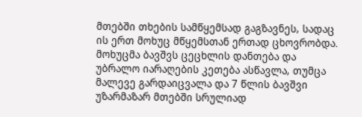მთებში თხების სამწყემსად გაგზავნეს, სადაც ის ერთ მოხუც მწყემსთან ერთად ცხოვრობდა. მოხუცმა ბავშვს ცეცხლის დანთება და უბრალო იარაღების კეთება ასწავლა, თუმცა მალევე გარდაიცვალა და 7 წლის ბავშვი უზარმაზარ მთებში სრულიად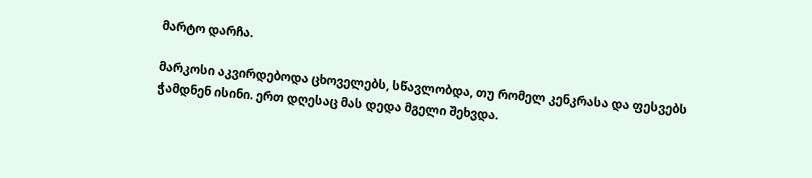მარტო დარჩა.

მარკოსი აკვირდებოდა ცხოველებს, სწავლობდა, თუ რომელ კენკრასა და ფესვებს ჭამდნენ ისინი. ერთ დღესაც მას დედა მგელი შეხვდა.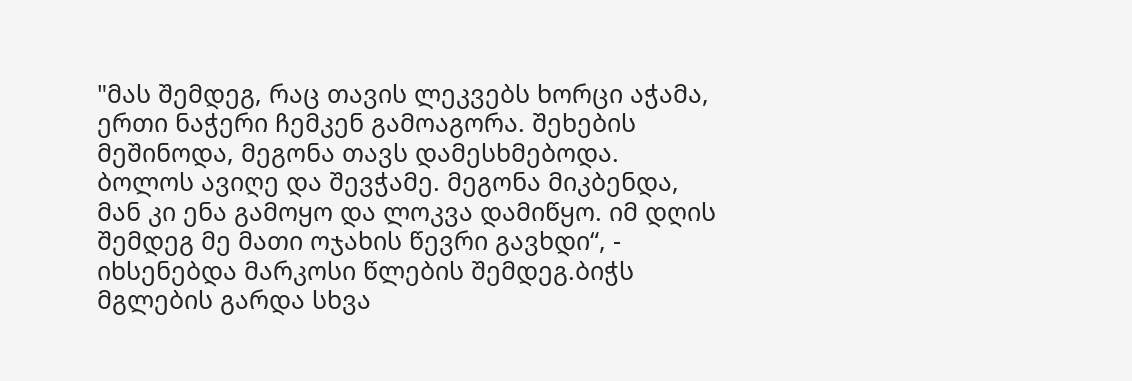"მას შემდეგ, რაც თავის ლეკვებს ხორცი აჭამა, ერთი ნაჭერი ჩემკენ გამოაგორა. შეხების მეშინოდა, მეგონა თავს დამესხმებოდა. ბოლოს ავიღე და შევჭამე. მეგონა მიკბენდა, მან კი ენა გამოყო და ლოკვა დამიწყო. იმ დღის შემდეგ მე მათი ოჯახის წევრი გავხდი“, - იხსენებდა მარკოსი წლების შემდეგ.ბიჭს მგლების გარდა სხვა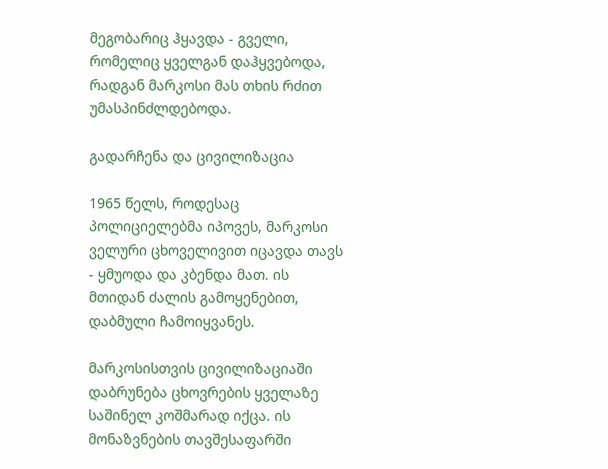მეგობარიც ჰყავდა - გველი, რომელიც ყველგან დაჰყვებოდა, რადგან მარკოსი მას თხის რძით უმასპინძლდებოდა.

გადარჩენა და ცივილიზაცია

1965 წელს, როდესაც პოლიციელებმა იპოვეს, მარკოსი ველური ცხოველივით იცავდა თავს - ყმუოდა და კბენდა მათ. ის მთიდან ძალის გამოყენებით, დაბმული ჩამოიყვანეს.

მარკოსისთვის ცივილიზაციაში დაბრუნება ცხოვრების ყველაზე საშინელ კოშმარად იქცა. ის მონაზვნების თავშესაფარში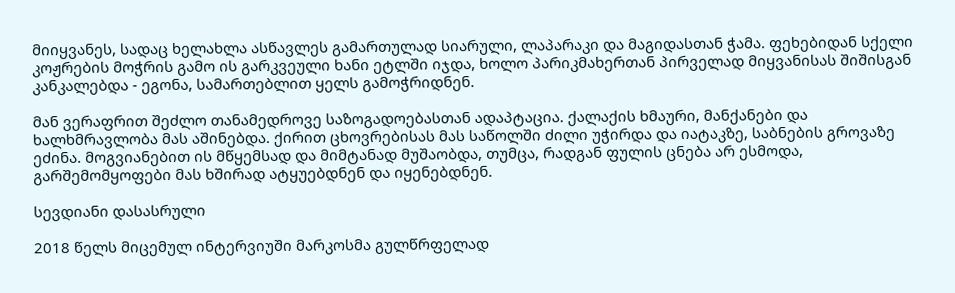მიიყვანეს, სადაც ხელახლა ასწავლეს გამართულად სიარული, ლაპარაკი და მაგიდასთან ჭამა. ფეხებიდან სქელი კოჟრების მოჭრის გამო ის გარკვეული ხანი ეტლში იჯდა, ხოლო პარიკმახერთან პირველად მიყვანისას შიშისგან კანკალებდა - ეგონა, სამართებლით ყელს გამოჭრიდნენ.

მან ვერაფრით შეძლო თანამედროვე საზოგადოებასთან ადაპტაცია. ქალაქის ხმაური, მანქანები და ხალხმრავლობა მას აშინებდა. ქირით ცხოვრებისას მას საწოლში ძილი უჭირდა და იატაკზე, საბნების გროვაზე ეძინა. მოგვიანებით ის მწყემსად და მიმტანად მუშაობდა, თუმცა, რადგან ფულის ცნება არ ესმოდა, გარშემომყოფები მას ხშირად ატყუებდნენ და იყენებდნენ.

სევდიანი დასასრული

2018 წელს მიცემულ ინტერვიუში მარკოსმა გულწრფელად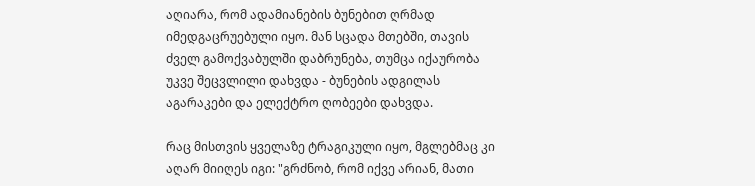აღიარა, რომ ადამიანების ბუნებით ღრმად იმედგაცრუებული იყო. მან სცადა მთებში, თავის ძველ გამოქვაბულში დაბრუნება, თუმცა იქაურობა უკვე შეცვლილი დახვდა - ბუნების ადგილას აგარაკები და ელექტრო ღობეები დახვდა.

რაც მისთვის ყველაზე ტრაგიკული იყო, მგლებმაც კი აღარ მიიღეს იგი: "გრძნობ, რომ იქვე არიან, მათი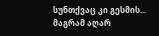სუნთქვაც კი გესმის... მაგრამ აღარ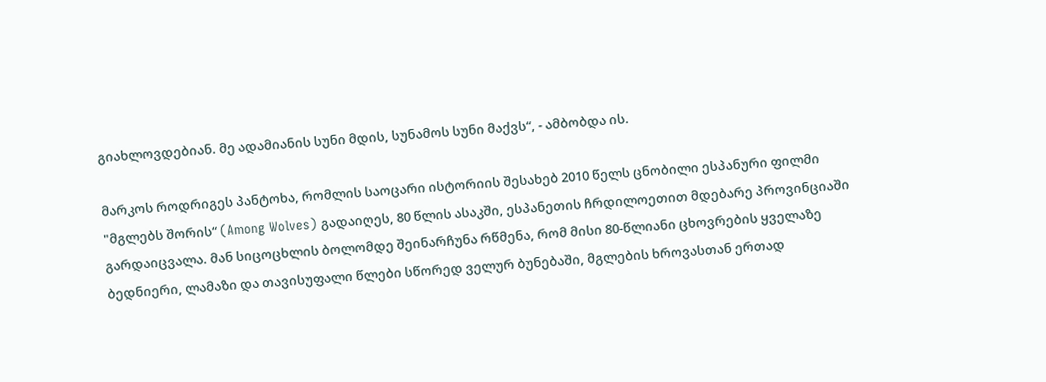გიახლოვდებიან. მე ადამიანის სუნი მდის, სუნამოს სუნი მაქვს“, - ამბობდა ის.

მარკოს როდრიგეს პანტოხა, რომლის საოცარი ისტორიის შესახებ 2010 წელს ცნობილი ესპანური ფილმი "მგლებს შორის“ (Among Wolves) გადაიღეს, 80 წლის ასაკში, ესპანეთის ჩრდილოეთით მდებარე პროვინციაში გარდაიცვალა. მან სიცოცხლის ბოლომდე შეინარჩუნა რწმენა, რომ მისი 80-წლიანი ცხოვრების ყველაზე ბედნიერი, ლამაზი და თავისუფალი წლები სწორედ ველურ ბუნებაში, მგლების ხროვასთან ერთად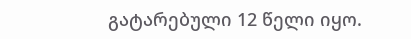გატარებული 12 წელი იყო.